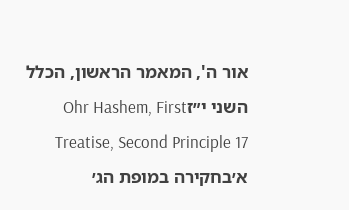אור ה', המאמר הראשון, הכלל השני י״זOhr Hashem, First Treatise, Second Principle 17
א׳בחקירה במופת הג׳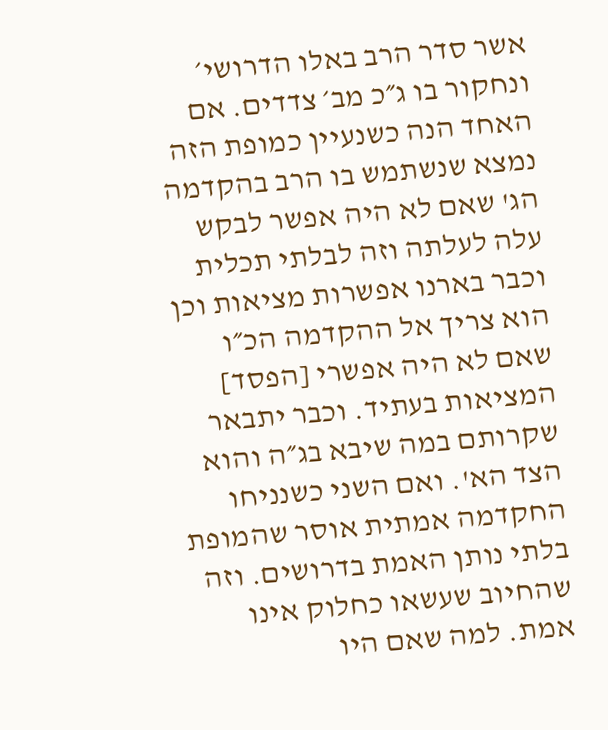אשר סדר הרב באלו הדרושי׳ ונחקור בו ג״כ מב׳ צדדים. אם האחד הנה כשנעיין כמופת הזה נמצא שנשתמש בו הרב בהקדמה הג' שאם לא היה אפשר לבקש עלה לעלתה וזה לבלתי תכלית וכבר בארנו אפשרות מציאות וכן הוא צריך אל ההקדמה הכ״ו שאם לא היה אפשרי [הפסד] המציאות בעתיד. וכבר יתבאר שקרותם במה שיבא בג״ה והוא הצד הא'. ואם השני כשנניחו החקדמה אמתית אוסר שהמופת בלתי נותן האמת בדרושים. וזה שהחיוב שעשאו כחלוק אינו אמת. למה שאם היו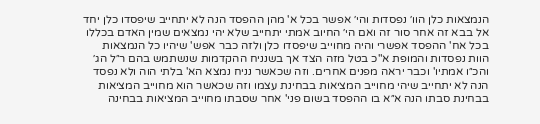הנמצאות כלן הוו׳ נפסדות והי׳ אפשר בכל א' מהן ההפסד הנה לא יתחייב שיפסדו כלן יחד אל בבא זה אחר סור זה ואם הי׳ החיוב אמתי יתחייב שלא יהי נמצאים שמין האדם בכללו בכל אח' ההפסד אפשרי והיה מחוייב שיפסדו כלן ולזה כבר אפש' שיהיו כל הנמצאות הוות נפסדות והמופת א"כ בטל מזה הצד אך בשנניח ההקדמות שנשתמש בהם ר״ל הג׳ והכ״ו אמתיו' וכבר יראה מפנים אחרים. וזה שכאשר נניח נמצא הא' בלתי הוה ולא נפסד הנה לא יתחייב שיהי מחוייב המציאות בבחינת עצמו וזה שכאשר הוא מחוייב המציאות בבחינת סבתו הנה א״א בו ההפסד בשום פני' אחר שסבתו מחוייב המציאות בבחינה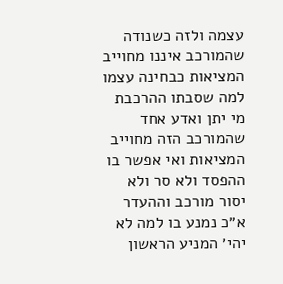עצמה ולזה כשנודה שהמורכב איננו מחוייב המציאות כבחינה עצמו למה שסבתו ההרכבת מי יתן ואדע אחד שהמורכב הזה מחוייב המציאות ואי אפשר בו ההפסד ולא סר ולא יסור מורכב וההעדר א״כ נמנע בו למה לא יהי׳ המניע הראשון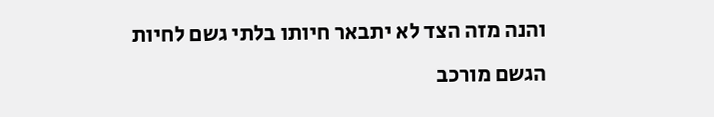והנה מזה הצד לא יתבאר חיותו בלתי גשם לחיות הגשם מורכב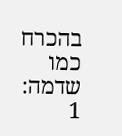בהכרח כמו שדמה:
1